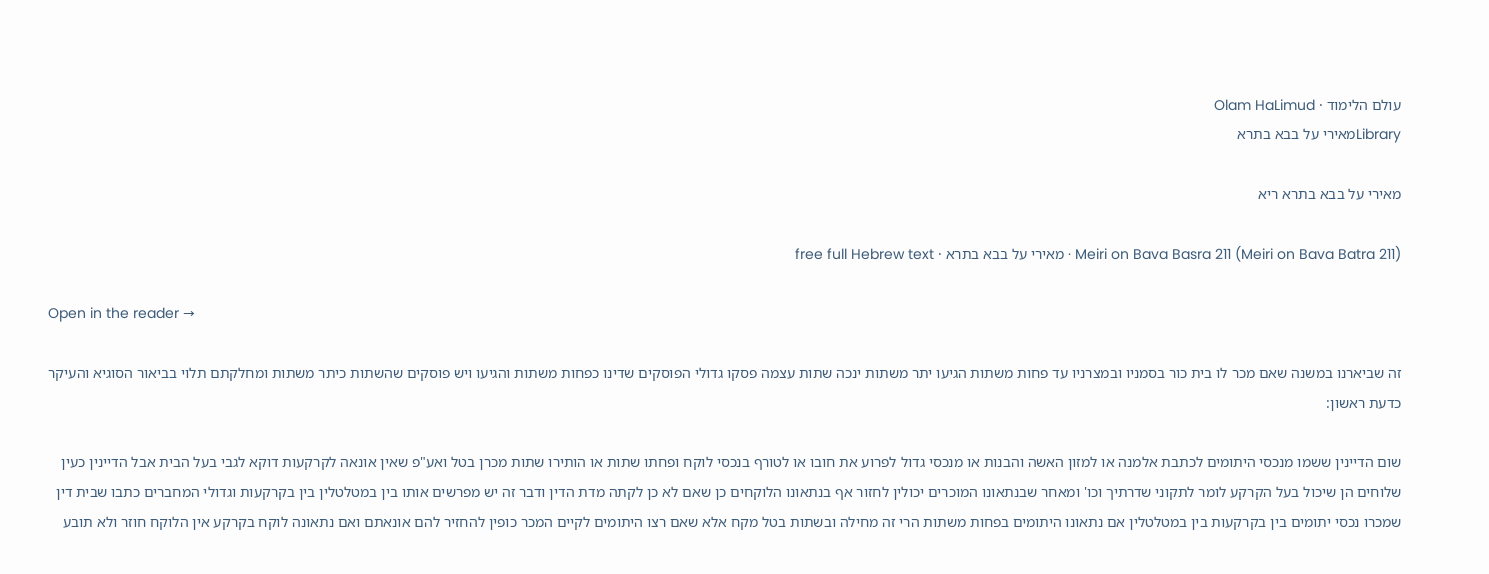עולם הלימוד · Olam HaLimud
Libraryמאירי על בבא בתרא

מאירי על בבא בתרא ריא

Meiri on Bava Basra 211 (Meiri on Bava Batra 211) · מאירי על בבא בתרא · free full Hebrew text

Open in the reader →

זה שביארנו במשנה שאם מכר לו בית כור בסמניו ובמצרניו עד פחות משתות הגיעו יתר משתות ינכה שתות עצמה פסקו גדולי הפוסקים שדינו כפחות משתות והגיעו ויש פוסקים שהשתות כיתר משתות ומחלקתם תלוי בביאור הסוגיא והעיקר כדעת ראשון:

שום הדיינין ששמו מנכסי היתומים לכתבת אלמנה או למזון האשה והבנות או מנכסי גדול לפרוע את חובו או לטורף בנכסי לוקח ופחתו שתות או הותירו שתות מכרן בטל ואע"פ שאין אונאה לקרקעות דוקא לגבי בעל הבית אבל הדיינין כעין שלוחים הן שיכול בעל הקרקע לומר לתקוני שדרתיך וכו' ומאחר שבנתאונו המוכרים יכולין לחזור אף בנתאונו הלוקחים כן שאם לא כן לקתה מדת הדין ודבר זה יש מפרשים אותו בין במטלטלין בין בקרקעות וגדולי המחברים כתבו שבית דין שמכרו נכסי יתומים בין בקרקעות בין במטלטלין אם נתאונו היתומים בפחות משתות הרי זה מחילה ובשתות בטל מקח אלא שאם רצו היתומים לקיים המכר כופין להחזיר להם אונאתם ואם נתאונה לוקח בקרקע אין הלוקח חוזר ולא תובע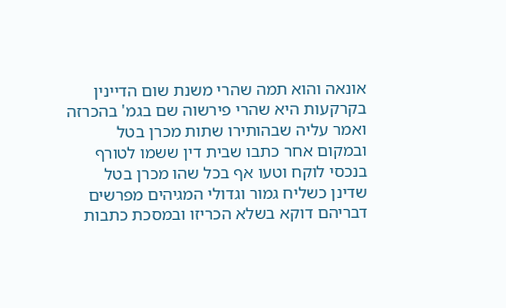אונאה והוא תמה שהרי משנת שום הדיינין בקרקעות היא שהרי פירשוה שם בגמ' בהכרזה ואמר עליה שבהותירו שתות מכרן בטל ובמקום אחר כתבו שבית דין ששמו לטורף בנכסי לוקח וטעו אף בכל שהו מכרן בטל שדינן כשליח גמור וגדולי המגיהים מפרשים דבריהם דוקא בשלא הכריזו ובמסכת כתבות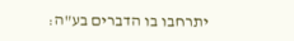יתרחבו בו הדברים בע"ה: